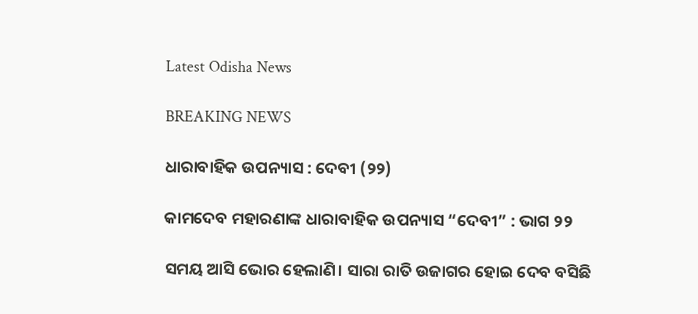Latest Odisha News

BREAKING NEWS

ଧାରାବାହିକ ଉପନ୍ୟାସ : ଦେବୀ (୨୨)

କାମଦେବ ମହାରଣାଙ୍କ ଧାରାବାହିକ ଉପନ୍ୟାସ “ଦେବୀ” : ଭାଗ ୨୨

ସମୟ ଆସି ଭୋର ହେଲାଣି। ସାରା ରାତି ଉଜାଗର ହୋଇ ଦେବ ବସିଛି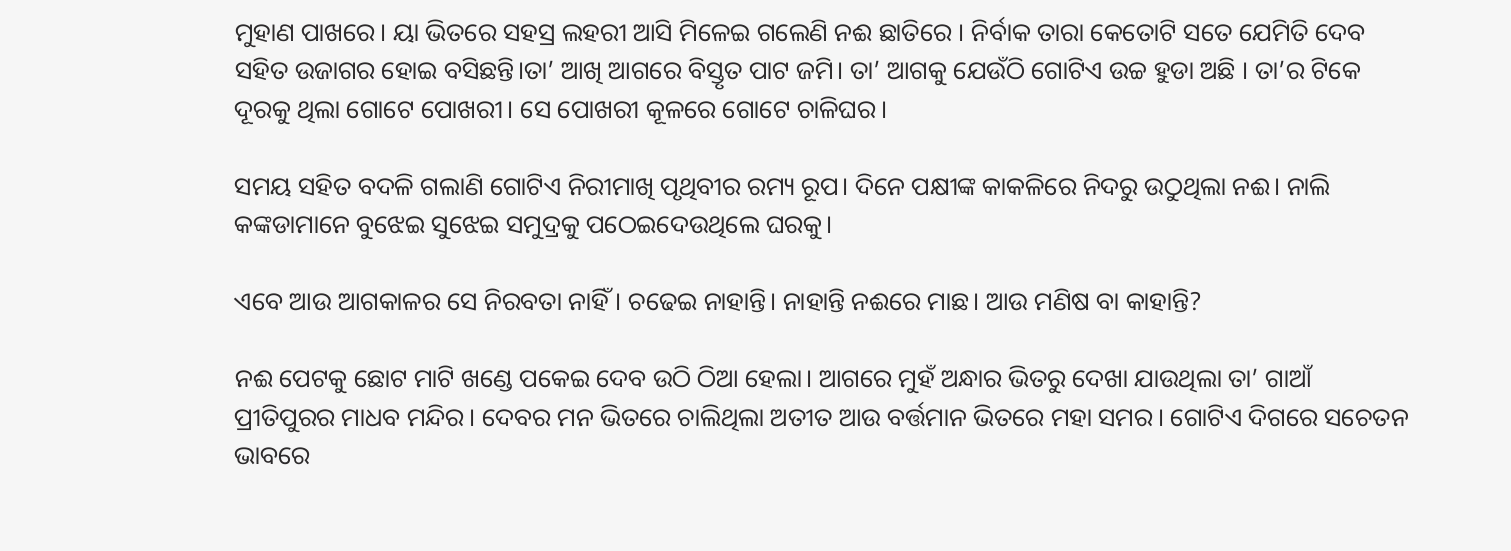ମୁହାଣ ପାଖରେ। ୟା ଭିତରେ ସହସ୍ର ଲହରୀ ଆସି ମିଳେଇ ଗଲେଣି ନଈ ଛାତିରେ । ନିର୍ବାକ ତାରା କେତୋଟି ସତେ ଯେମିତି ଦେବ ସହିତ ଉଜାଗର ହୋଇ ବସିଛନ୍ତି।ତା’ ଆଖି ଆଗରେ ବିସ୍ତୃତ ପାଟ ଜମି। ତା’ ଆଗକୁ ଯେଉଁଠି ଗୋଟିଏ ଉଚ୍ଚ ହୁଡା ଅଛି । ତା’ର ଟିକେ ଦୂରକୁ ଥିଲା ଗୋଟେ ପୋଖରୀ। ସେ ପୋଖରୀ କୂଳରେ ଗୋଟେ ଚାଳିଘର।

ସମୟ ସହିତ ବଦଳି ଗଲାଣି ଗୋଟିଏ ନିରୀମାଖି ପୃଥିବୀର ରମ୍ୟ ରୂପ। ଦିନେ ପକ୍ଷୀଙ୍କ କାକଳିରେ ନିଦରୁ ଉଠୁଥିଲା ନଈ। ନାଲି କଙ୍କଡାମାନେ ବୁଝେଇ ସୁଝେଇ ସମୁଦ୍ରକୁ ପଠେଇଦେଉଥିଲେ ଘରକୁ।

ଏବେ ଆଉ ଆଗକାଳର ସେ ନିରବତା ନାହିଁ। ଚଢେଇ ନାହାନ୍ତି। ନାହାନ୍ତି ନଈରେ ମାଛ। ଆଉ ମଣିଷ ବା କାହାନ୍ତି?

ନଈ ପେଟକୁ ଛୋଟ ମାଟି ଖଣ୍ଡେ ପକେଇ ଦେବ ଉଠି ଠିଆ ହେଲା। ଆଗରେ ମୁହଁ ଅନ୍ଧାର ଭିତରୁ ଦେଖା ଯାଉଥିଲା ତା’ ଗାଆଁ ପ୍ରୀତିପୁରର ମାଧବ ମନ୍ଦିର। ଦେବର ମନ ଭିତରେ ଚାଲିଥିଲା ଅତୀତ ଆଉ ବର୍ତ୍ତମାନ ଭିତରେ ମହା ସମର। ଗୋଟିଏ ଦିଗରେ ସଚେତନ ଭାବରେ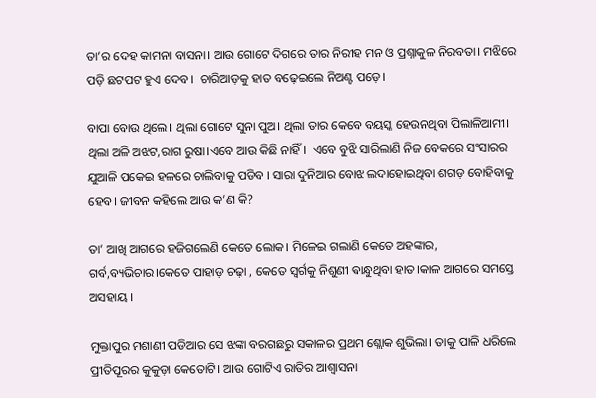ତା’ର ଦେହ କାମନା ବାସନା। ଆଉ ଗୋଟେ ଦିଗରେ ତାର ନିରୀହ ମନ ଓ ପ୍ରଶ୍ନାକୁଳ ନିରବତା। ମଝିରେ ପଡ଼ି ଛଟପଟ ହୁଏ ଦେବ।  ଚାରିଆଡ଼କୁ ହାତ ବଢ଼େଇଲେ ନିଅଣ୍ଟ ପଡ଼େ।

ବାପା ବୋଉ ଥିଲେ। ଥିଲା ଗୋଟେ ସୁନା ପୁଅ। ଥିଲା ତାର କେବେ ବୟସ୍କ ହେଉନଥିବା ପିଲାଳିଆମୀ। ଥିଲା ଅଳି ଅଝଟ,ରାଗ ରୁଷା।ଏବେ ଆଉ କିଛି ନାହିଁ।  ଏବେ ବୁଝି ସାରିଲାଣି ନିଜ ବେକରେ ସଂସାରର ଯୁଆଳି ପକେଇ ହଳରେ ଚାଲିବାକୁ ପଡିବ । ସାରା ଦୁନିଆର ବୋଝ ଲଦାହୋଇଥିବା ଶଗଡ଼ ବୋହିବାକୁ ହେବ। ଜୀବନ କହିଲେ ଆଉ କ’ଣ କି?

ତା’ ଆଖି ଆଗରେ ହଜିଗଲେଣି କେତେ ଲୋକ। ମିଳେଇ ଗଲାଣି କେତେ ଅହଙ୍କାର, ଗର୍ବ,ବ୍ୟଭିଚାର।କେତେ ପାହାଡ଼ ଚଢ଼ା , କେତେ ସ୍ୱର୍ଗକୁ ନିଶୁଣୀ ଵାନ୍ଧୁଥିବା ହାତ।କାଳ ଆଗରେ ସମସ୍ତେ ଅସହାୟ ।

ମୁକ୍ତାପୁର ମଶାଣୀ ପଡିଆର ସେ ଝଙ୍କା ବରଗଛରୁ ସକାଳର ପ୍ରଥମ ଶ୍ଲୋକ ଶୁଭିଲା। ତାକୁ ପାଳି ଧରିଲେ ପ୍ରୀତିପୂରର କୁକୁଡ଼ା କେତୋଟି। ଆଉ ଗୋଟିଏ ରାତିର ଆଶ୍ୱାସନା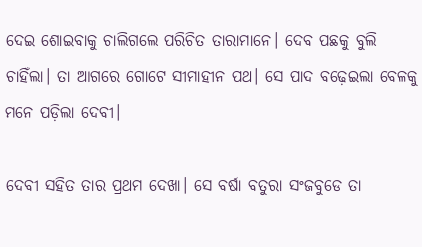ଦେଇ ଶୋଇବାକୁ ଚାଲିଗଲେ ପରିଚିତ ତାରାମାନେ। ଦେବ ପଛକୁ ବୁଲି ଚାହିଁଲା। ତା ଆଗରେ ଗୋଟେ ସୀମାହୀନ ପଥ। ସେ ପାଦ ବଢ଼େଇଲା ବେଳକୁ ମନେ ପଡ଼ିଲା ଦେବୀ।

ଦେବୀ ସହିତ ତାର ପ୍ରଥମ ଦେଖା। ସେ ବର୍ଷା ବତୁରା ସଂଜବୁଡେ ତା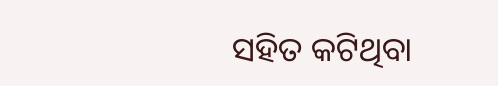ସହିତ କଟିଥିବା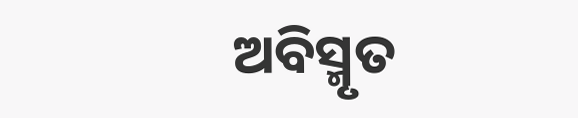ଅବିସ୍ମୃତ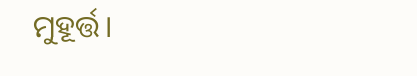ମୁହୂର୍ତ୍ତ।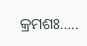କ୍ରମଶଃ…..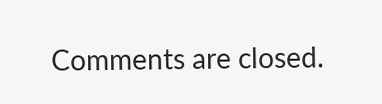Comments are closed.